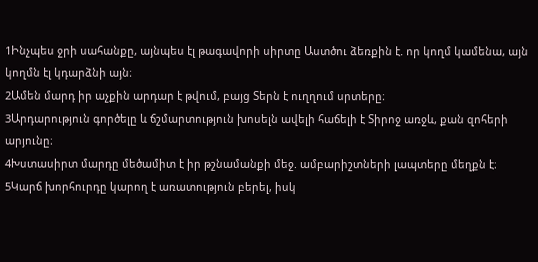1Ինչպես ջրի սահանքը, այնպես էլ թագավորի սիրտը Աստծու ձեռքին է. որ կողմ կամենա, այն կողմն էլ կդարձնի այն։
2Ամեն մարդ իր աչքին արդար է թվում, բայց Տերն է ուղղում սրտերը։
3Արդարություն գործելը և ճշմարտություն խոսելն ավելի հաճելի է Տիրոջ առջև, քան զոհերի արյունը։
4Խստասիրտ մարդը մեծամիտ է իր թշնամանքի մեջ. ամբարիշտների լապտերը մեղքն է։
5Կարճ խորհուրդը կարող է առատություն բերել, իսկ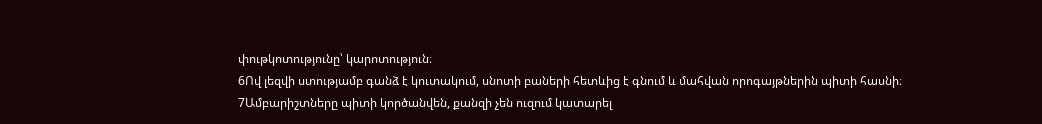փութկոտությունը՝ կարոտություն։
6Ով լեզվի ստությամբ գանձ է կուտակում, սնոտի բաների հետևից է գնում և մահվան որոգայթներին պիտի հասնի։
7Ամբարիշտները պիտի կործանվեն, քանզի չեն ուզում կատարել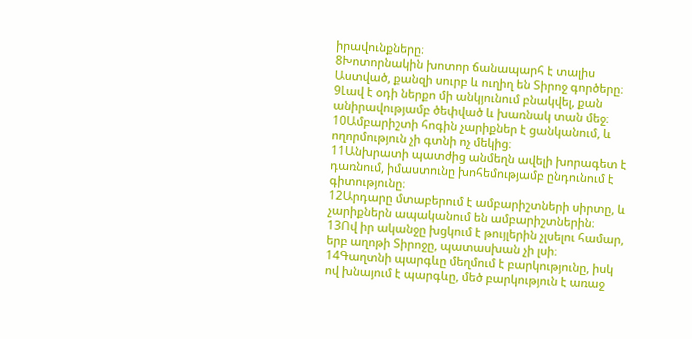իրավունքները։
8Խոտորնակին խոտոր ճանապարհ է տալիս Աստված, քանզի սուրբ և ուղիղ են Տիրոջ գործերը։
9Լավ է օդի ներքո մի անկյունում բնակվել, քան անիրավությամբ ծեփված և խառնակ տան մեջ։
10Ամբարիշտի հոգին չարիքներ է ցանկանում, և ողորմություն չի գտնի ոչ մեկից։
11Անխրատի պատժից անմեղն ավելի խորագետ է դառնում, իմաստունը խոհեմությամբ ընդունում է գիտությունը։
12Արդարը մտաբերում է ամբարիշտների սիրտը, և չարիքներն ապականում են ամբարիշտներին։
13Ով իր ականջը խցկում է թույլերին չլսելու համար, երբ աղոթի Տիրոջը, պատասխան չի լսի։
14Գաղտնի պարգևը մեղմում է բարկությունը, իսկ ով խնայում է պարգևը, մեծ բարկություն է առաջ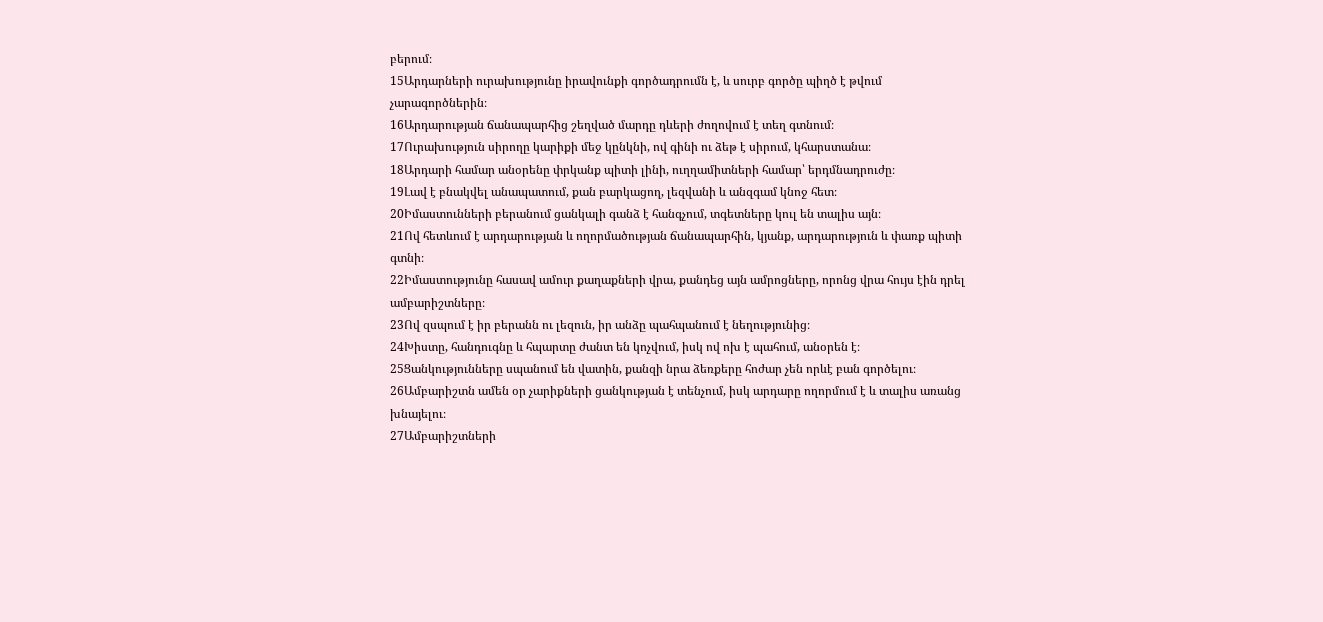բերում։
15Արդարների ուրախությունը իրավունքի գործադրումն է, և սուրբ գործը պիղծ է թվում չարագործներին։
16Արդարության ճանապարհից շեղված մարդը դևերի ժողովում է տեղ գտնում։
17Ուրախություն սիրողը կարիքի մեջ կընկնի, ով գինի ու ձեթ է սիրում, կհարստանա։
18Արդարի համար անօրենը փրկանք պիտի լինի, ուղղամիտների համար՝ երդմնադրուժը։
19Լավ է բնակվել անապատում, քան բարկացող, լեզվանի և անզգամ կնոջ հետ։
20Իմաստունների բերանում ցանկալի գանձ է հանգչում, տգետները կուլ են տալիս այն։
21Ով հետևում է արդարության և ողորմածության ճանապարհին, կյանք, արդարություն և փառք պիտի գտնի։
22Իմաստությունը հասավ ամուր քաղաքների վրա, քանդեց այն ամրոցները, որոնց վրա հույս էին դրել ամբարիշտները։
23Ով զսպում է իր բերանն ու լեզուն, իր անձը պահպանում է նեղությունից։
24Խիստը, հանդուգնը և հպարտը ժանտ են կոչվում, իսկ ով ոխ է պահում, անօրեն է։
25Ցանկությունները սպանում են վատին, քանզի նրա ձեռքերը հոժար չեն որևէ բան գործելու։
26Ամբարիշտն ամեն օր չարիքների ցանկության է տենչում, իսկ արդարը ողորմում է և տալիս առանց խնայելու։
27Ամբարիշտների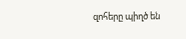զոհերը պիղծ են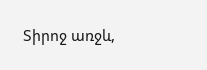Տիրոջ առջև,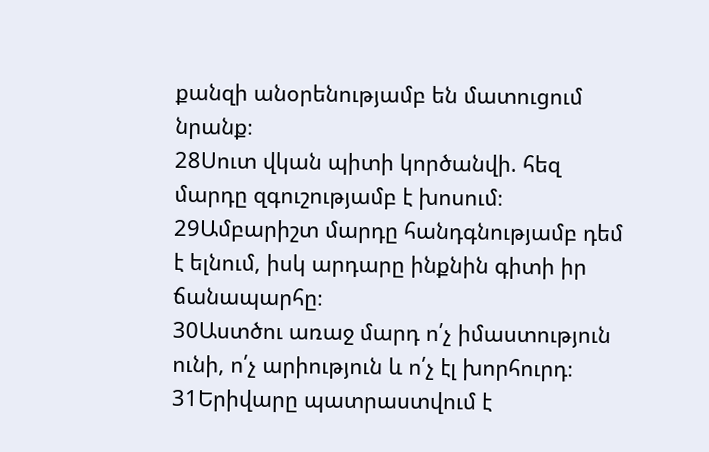քանզի անօրենությամբ են մատուցում նրանք։
28Սուտ վկան պիտի կործանվի. հեզ մարդը զգուշությամբ է խոսում։
29Ամբարիշտ մարդը հանդգնությամբ դեմ է ելնում, իսկ արդարը ինքնին գիտի իր ճանապարհը։
30Աստծու առաջ մարդ ո՛չ իմաստություն ունի, ո՛չ արիություն և ո՛չ էլ խորհուրդ։
31Երիվարը պատրաստվում է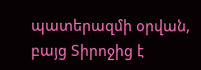պատերազմի օրվան, բայց Տիրոջից է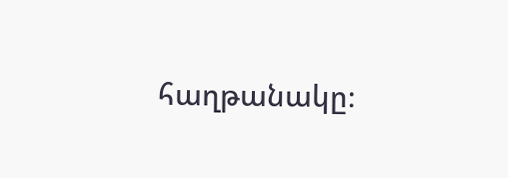հաղթանակը։